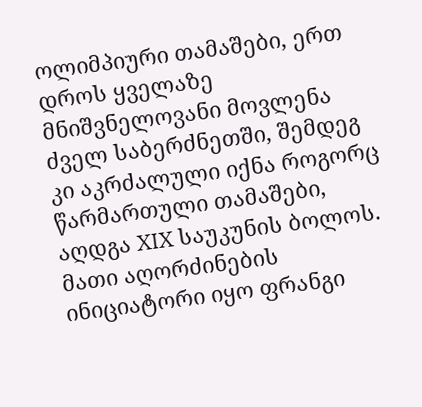ოლიმპიური თამაშები, ერთ დროს ყველაზე მნიშვნელოვანი მოვლენა ძველ საბერძნეთში, შემდეგ კი აკრძალული იქნა როგორც წარმართული თამაშები, აღდგა XIX საუკუნის ბოლოს. მათი აღორძინების ინიციატორი იყო ფრანგი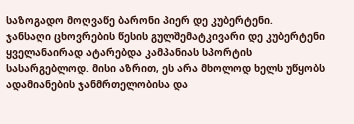საზოგადო მოღვაწე ბარონი პიერ დე კუბერტენი.
ჯანსაღი ცხოვრების წესის გულშემატკივარი დე კუბერტენი ყველანაირად ატარებდა კამპანიას სპორტის სასარგებლოდ. მისი აზრით, ეს არა მხოლოდ ხელს უწყობს ადამიანების ჯანმრთელობისა და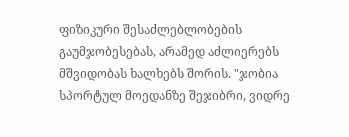ფიზიკური შესაძლებლობების გაუმჯობესებას, არამედ აძლიერებს მშვიდობას ხალხებს შორის. "ჯობია სპორტულ მოედანზე შეჯიბრი, ვიდრე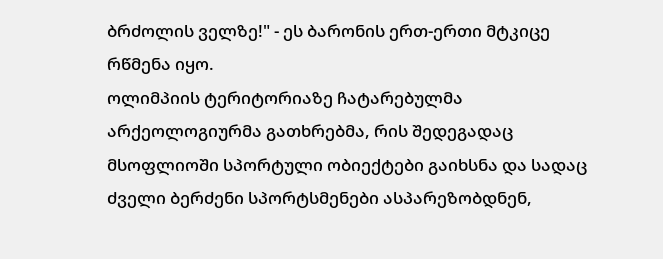ბრძოლის ველზე!" - ეს ბარონის ერთ-ერთი მტკიცე რწმენა იყო.
ოლიმპიის ტერიტორიაზე ჩატარებულმა არქეოლოგიურმა გათხრებმა, რის შედეგადაც მსოფლიოში სპორტული ობიექტები გაიხსნა და სადაც ძველი ბერძენი სპორტსმენები ასპარეზობდნენ,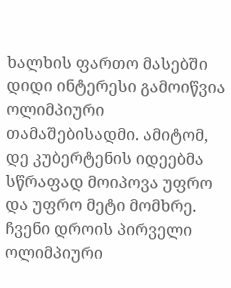ხალხის ფართო მასებში დიდი ინტერესი გამოიწვია ოლიმპიური თამაშებისადმი. ამიტომ, დე კუბერტენის იდეებმა სწრაფად მოიპოვა უფრო და უფრო მეტი მომხრე. ჩვენი დროის პირველი ოლიმპიური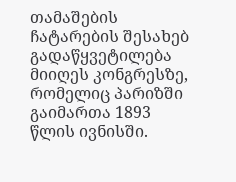თამაშების ჩატარების შესახებ გადაწყვეტილება მიიღეს კონგრესზე, რომელიც პარიზში გაიმართა 1893 წლის ივნისში.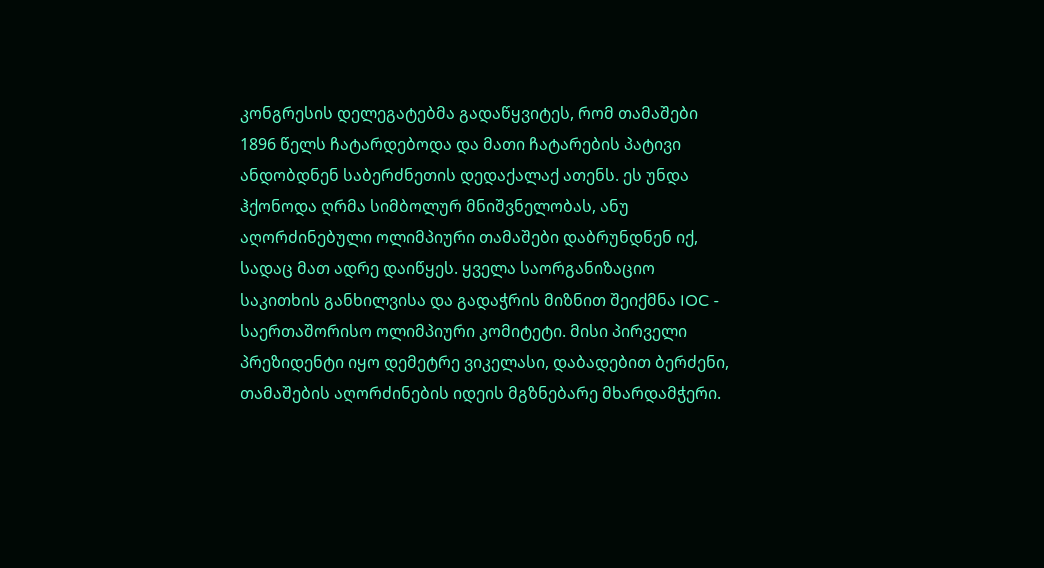კონგრესის დელეგატებმა გადაწყვიტეს, რომ თამაშები 1896 წელს ჩატარდებოდა და მათი ჩატარების პატივი ანდობდნენ საბერძნეთის დედაქალაქ ათენს. ეს უნდა ჰქონოდა ღრმა სიმბოლურ მნიშვნელობას, ანუ აღორძინებული ოლიმპიური თამაშები დაბრუნდნენ იქ, სადაც მათ ადრე დაიწყეს. ყველა საორგანიზაციო საკითხის განხილვისა და გადაჭრის მიზნით შეიქმნა IOC - საერთაშორისო ოლიმპიური კომიტეტი. მისი პირველი პრეზიდენტი იყო დემეტრე ვიკელასი, დაბადებით ბერძენი, თამაშების აღორძინების იდეის მგზნებარე მხარდამჭერი.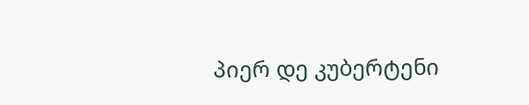პიერ დე კუბერტენი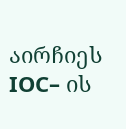აირჩიეს IOC– ის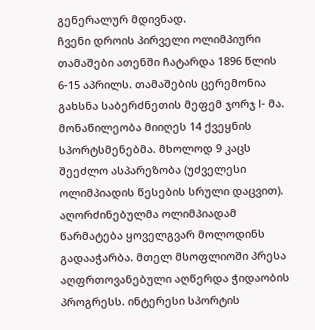გენერალურ მდივნად.
ჩვენი დროის პირველი ოლიმპიური თამაშები ათენში ჩატარდა 1896 წლის 6-15 აპრილს. თამაშების ცერემონია გახსნა საბერძნეთის მეფემ ჯორჯ I- მა. მონაწილეობა მიიღეს 14 ქვეყნის სპორტსმენებმა. მხოლოდ 9 კაცს შეეძლო ასპარეზობა (უძველესი ოლიმპიადის წესების სრული დაცვით).
აღორძინებულმა ოლიმპიადამ წარმატება ყოველგვარ მოლოდინს გადააჭარბა. მთელ მსოფლიოში პრესა აღფრთოვანებული აღწერდა ჭიდაობის პროგრესს. ინტერესი სპორტის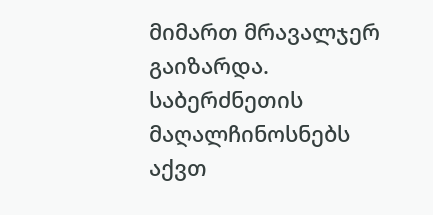მიმართ მრავალჯერ გაიზარდა. საბერძნეთის მაღალჩინოსნებს აქვთ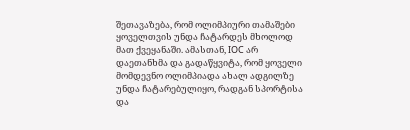შეთავაზება, რომ ოლიმპიური თამაშები ყოველთვის უნდა ჩატარდეს მხოლოდ მათ ქვეყანაში. ამასთან, IOC არ დაეთანხმა და გადაწყვიტა, რომ ყოველი მომდევნო ოლიმპიადა ახალ ადგილზე უნდა ჩატარებულიყო, რადგან სპორტისა და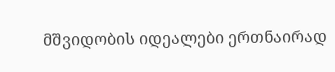მშვიდობის იდეალები ერთნაირად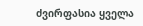ძვირფასია ყველა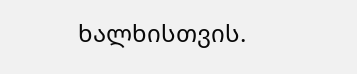ხალხისთვის.